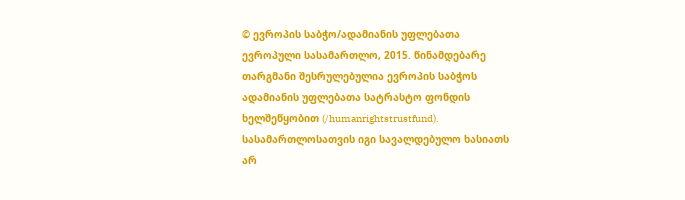© ევროპის საბჭო/ადამიანის უფლებათა ევროპული სასამართლო, 2015. წინამდებარე თარგმანი შესრულებულია ევროპის საბჭოს ადამიანის უფლებათა სატრასტო ფონდის ხელშეწყობით (/humanrightstrustfund). სასამართლოსათვის იგი სავალდებულო ხასიათს არ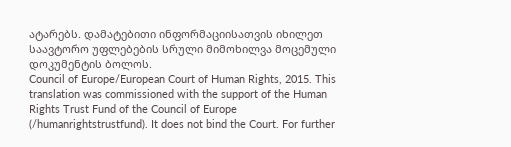ატარებს. დამატებითი ინფორმაციისათვის იხილეთ საავტორო უფლებების სრული მიმოხილვა მოცემული დოკუმენტის ბოლოს.
Council of Europe/European Court of Human Rights, 2015. This translation was commissioned with the support of the Human Rights Trust Fund of the Council of Europe (/humanrightstrustfund). It does not bind the Court. For further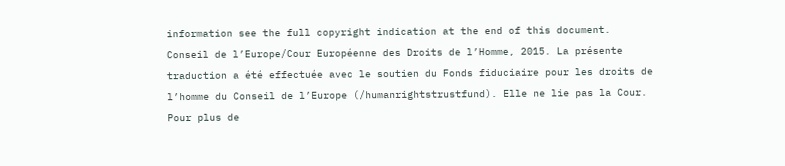information see the full copyright indication at the end of this document.
Conseil de l’Europe/Cour Européenne des Droits de l’Homme, 2015. La présente traduction a été effectuée avec le soutien du Fonds fiduciaire pour les droits de l’homme du Conseil de l’Europe (/humanrightstrustfund). Elle ne lie pas la Cour. Pour plus de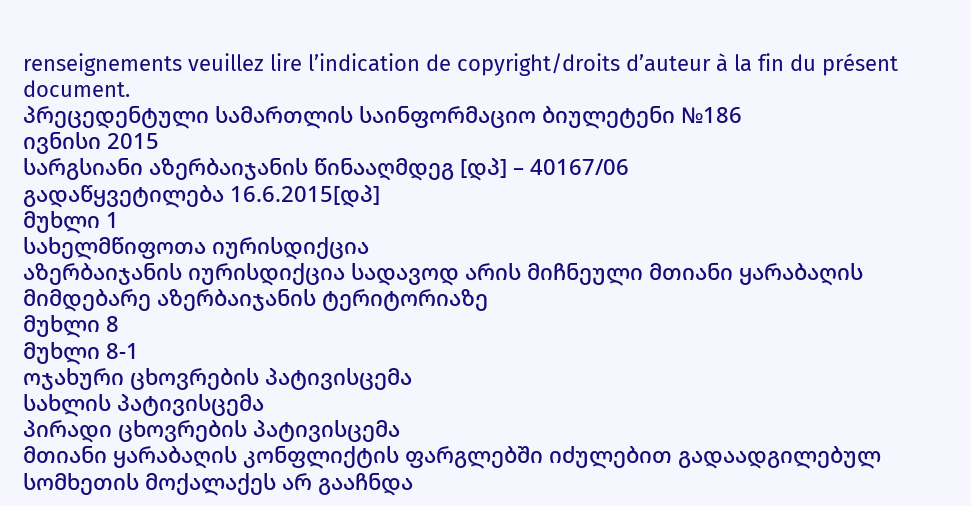renseignements veuillez lire l’indication de copyright/droits d’auteur à la fin du présent document.
პრეცედენტული სამართლის საინფორმაციო ბიულეტენი №186
ივნისი 2015
სარგსიანი აზერბაიჯანის წინააღმდეგ [დპ] – 40167/06
გადაწყვეტილება 16.6.2015[დპ]
მუხლი 1
სახელმწიფოთა იურისდიქცია
აზერბაიჯანის იურისდიქცია სადავოდ არის მიჩნეული მთიანი ყარაბაღის მიმდებარე აზერბაიჯანის ტერიტორიაზე
მუხლი 8
მუხლი 8-1
ოჯახური ცხოვრების პატივისცემა
სახლის პატივისცემა
პირადი ცხოვრების პატივისცემა
მთიანი ყარაბაღის კონფლიქტის ფარგლებში იძულებით გადაადგილებულ სომხეთის მოქალაქეს არ გააჩნდა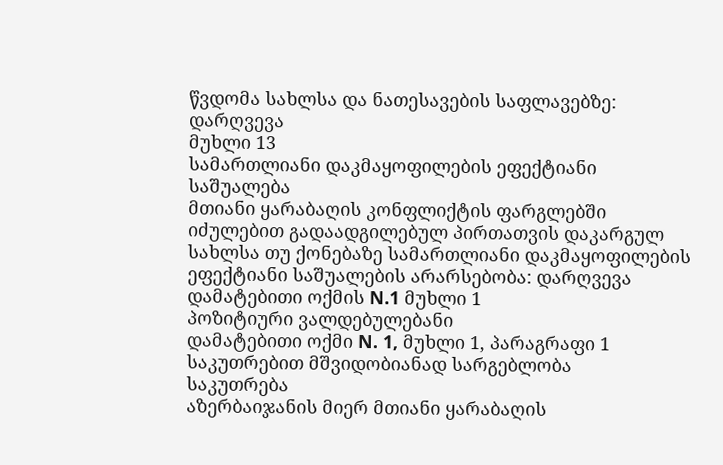წვდომა სახლსა და ნათესავების საფლავებზე: დარღვევა
მუხლი 13
სამართლიანი დაკმაყოფილების ეფექტიანი საშუალება
მთიანი ყარაბაღის კონფლიქტის ფარგლებში იძულებით გადაადგილებულ პირთათვის დაკარგულ სახლსა თუ ქონებაზე სამართლიანი დაკმაყოფილების ეფექტიანი საშუალების არარსებობა: დარღვევა
დამატებითი ოქმის N.1 მუხლი 1
პოზიტიური ვალდებულებანი
დამატებითი ოქმი N. 1, მუხლი 1, პარაგრაფი 1
საკუთრებით მშვიდობიანად სარგებლობა
საკუთრება
აზერბაიჯანის მიერ მთიანი ყარაბაღის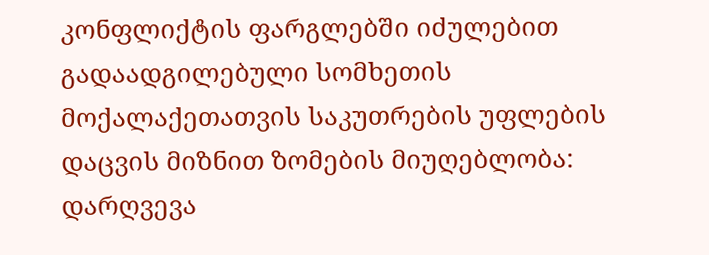კონფლიქტის ფარგლებში იძულებით გადაადგილებული სომხეთის მოქალაქეთათვის საკუთრების უფლების დაცვის მიზნით ზომების მიუღებლობა: დარღვევა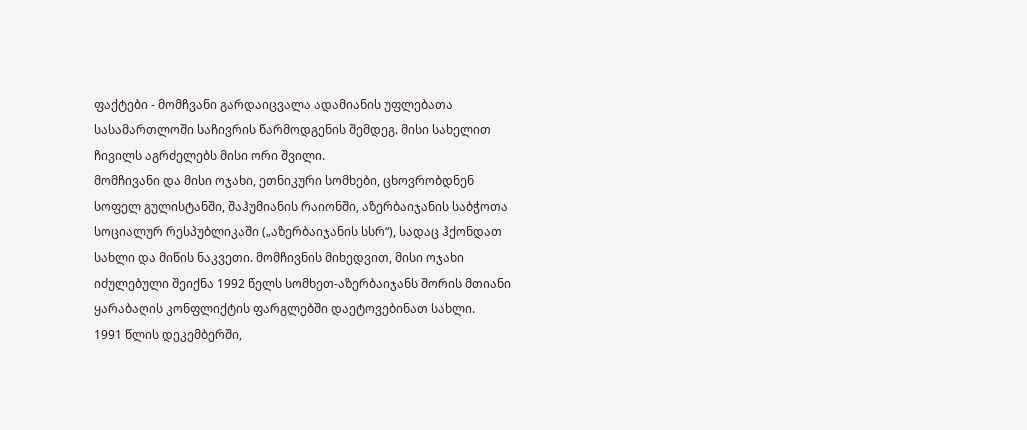ფაქტები - მომჩვანი გარდაიცვალა ადამიანის უფლებათა სასამართლოში საჩივრის წარმოდგენის შემდეგ. მისი სახელით ჩივილს აგრძელებს მისი ორი შვილი.
მომჩივანი და მისი ოჯახი, ეთნიკური სომხები, ცხოვრობდნენ სოფელ გულისტანში, შაჰუმიანის რაიონში, აზერბაიჯანის საბჭოთა სოციალურ რესპუბლიკაში („აზერბაიჯანის სსრ“), სადაც ჰქონდათ სახლი და მიწის ნაკვეთი. მომჩივნის მიხედვით, მისი ოჯახი იძულებული შეიქნა 1992 წელს სომხეთ-აზერბაიჯანს შორის მთიანი ყარაბაღის კონფლიქტის ფარგლებში დაეტოვებინათ სახლი.
1991 წლის დეკემბერში,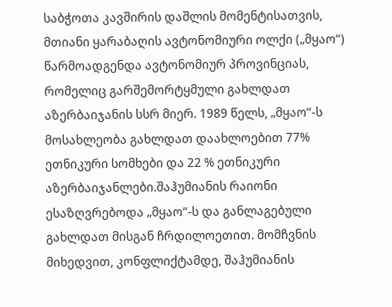საბჭოთა კავშირის დაშლის მომენტისათვის, მთიანი ყარაბაღის ავტონომიური ოლქი („მყაო“) წარმოადგენდა ავტონომიურ პროვინციას, რომელიც გარშემორტყმული გახლდათ აზერბაიჯანის სსრ მიერ. 1989 წელს, „მყაო“-ს მოსახლეობა გახლდათ დაახლოებით 77% ეთნიკური სომხები და 22 % ეთნიკური აზერბაიჯანლები.შაჰუმიანის რაიონი ესაზღვრებოდა „მყაო“-ს და განლაგებული გახლდათ მისგან ჩრდილოეთით. მომჩვნის მიხედვით, კონფლიქტამდე, შაჰუმიანის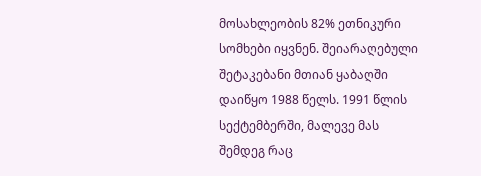მოსახლეობის 82% ეთნიკური სომხები იყვნენ. შეიარაღებული შეტაკებანი მთიან ყაბაღში დაიწყო 1988 წელს. 1991 წლის სექტემბერში, მალევე მას შემდეგ რაც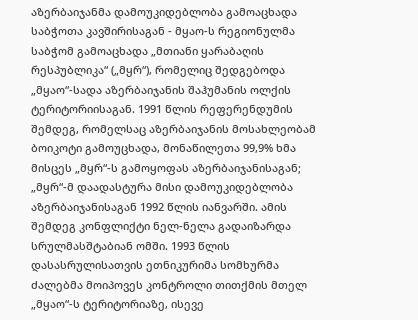აზერბაიჯანმა დამოუკიდებლობა გამოაცხადა საბჭოთა კავშირისაგან - მყაო-ს რეგიონულმა საბჭომ გამოაცხადა „მთიანი ყარაბაღის რესპუბლიკა“ („მყრ“), რომელიც შედგებოდა „მყაო“-სადა აზერბაიჯანის შაჰუმანის ოლქის ტერიტორიისაგან. 1991 წლის რეფერენდუმის შემდეგ, რომელსაც აზერბაიჯანის მოსახლეობამ ბოიკოტი გამოუცხადა, მონაწილეთა 99,9% ხმა მისცეს „მყრ“-ს გამოყოფას აზერბაიჯანისაგან; „მყრ“-მ დაადასტურა მისი დამოუკიდებლობა აზერბაიჯანისაგან 1992 წლის იანვარში. ამის შემდეგ კონფლიქტი ნელ-ნელა გადაიზარდა სრულმასშტაბიან ომში. 1993 წლის დასასრულისათვის ეთნიკურიმა სომხურმა ძალებმა მოიპოვეს კონტროლი თითქმის მთელ „მყაო“-ს ტერიტორიაზე, ისევე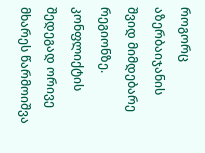როგორც აზერბაიჯანის შვიდ მიმდებარე რეგიონზე. კონფლიქტის შედეგად ორივე მხარეს წარმოიშვა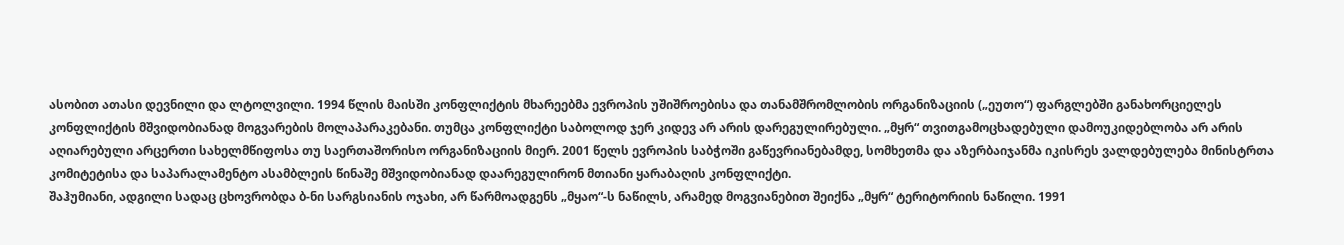ასობით ათასი დევნილი და ლტოლვილი. 1994 წლის მაისში კონფლიქტის მხარეებმა ევროპის უშიშროებისა და თანამშრომლობის ორგანიზაციის („ეუთო“) ფარგლებში განახორციელეს კონფლიქტის მშვიდობიანად მოგვარების მოლაპარაკებანი. თუმცა კონფლიქტი საბოლოდ ჯერ კიდევ არ არის დარეგულირებული. „მყრ“ თვითგამოცხადებული დამოუკიდებლობა არ არის აღიარებული არცერთი სახელმწიფოსა თუ საერთაშორისო ორგანიზაციის მიერ. 2001 წელს ევროპის საბჭოში გაწევრიანებამდე, სომხეთმა და აზერბაიჯანმა იკისრეს ვალდებულება მინისტრთა კომიტეტისა და საპარალამენტო ასამბლეის წინაშე მშვიდობიანად დაარეგულირონ მთიანი ყარაბაღის კონფლიქტი.
შაჰუმიანი, ადგილი სადაც ცხოვრობდა ბ-ნი სარგსიანის ოჯახი, არ წარმოადგენს „მყაო“-ს ნაწილს, არამედ მოგვიანებით შეიქნა „მყრ“ ტერიტორიის ნაწილი. 1991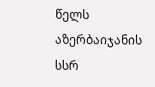წელს აზერბაიჯანის სსრ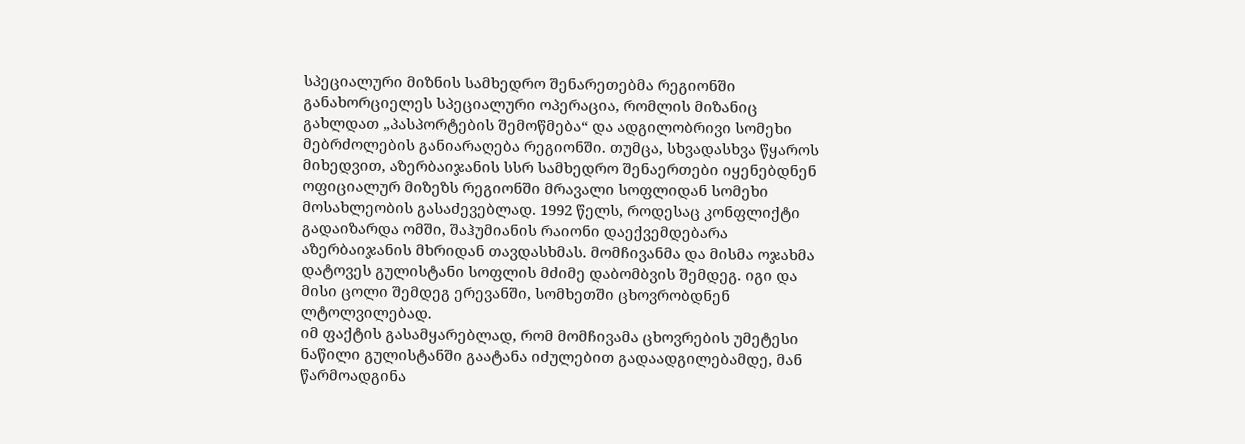სპეციალური მიზნის სამხედრო შენარეთებმა რეგიონში განახორციელეს სპეციალური ოპერაცია, რომლის მიზანიც გახლდათ „პასპორტების შემოწმება“ და ადგილობრივი სომეხი მებრძოლების განიარაღება რეგიონში. თუმცა, სხვადასხვა წყაროს მიხედვით, აზერბაიჯანის სსრ სამხედრო შენაერთები იყენებდნენ ოფიციალურ მიზეზს რეგიონში მრავალი სოფლიდან სომეხი მოსახლეობის გასაძევებლად. 1992 წელს, როდესაც კონფლიქტი გადაიზარდა ომში, შაჰუმიანის რაიონი დაექვემდებარა აზერბაიჯანის მხრიდან თავდასხმას. მომჩივანმა და მისმა ოჯახმა დატოვეს გულისტანი სოფლის მძიმე დაბომბვის შემდეგ. იგი და მისი ცოლი შემდეგ ერევანში, სომხეთში ცხოვრობდნენ ლტოლვილებად.
იმ ფაქტის გასამყარებლად, რომ მომჩივამა ცხოვრების უმეტესი ნაწილი გულისტანში გაატანა იძულებით გადაადგილებამდე, მან წარმოადგინა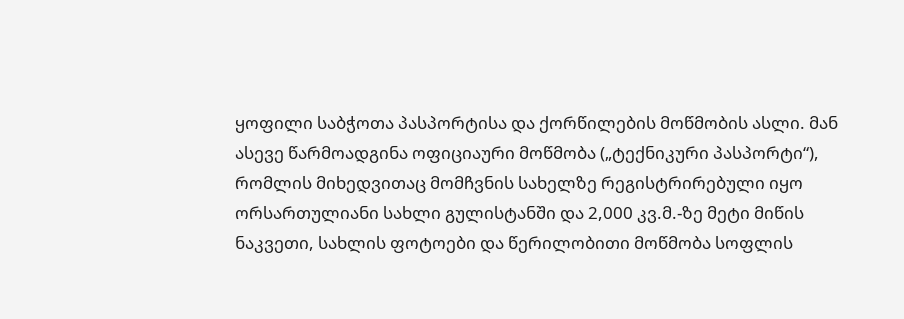ყოფილი საბჭოთა პასპორტისა და ქორწილების მოწმობის ასლი. მან ასევე წარმოადგინა ოფიციაური მოწმობა („ტექნიკური პასპორტი“), რომლის მიხედვითაც მომჩვნის სახელზე რეგისტრირებული იყო ორსართულიანი სახლი გულისტანში და 2,000 კვ.მ.-ზე მეტი მიწის ნაკვეთი, სახლის ფოტოები და წერილობითი მოწმობა სოფლის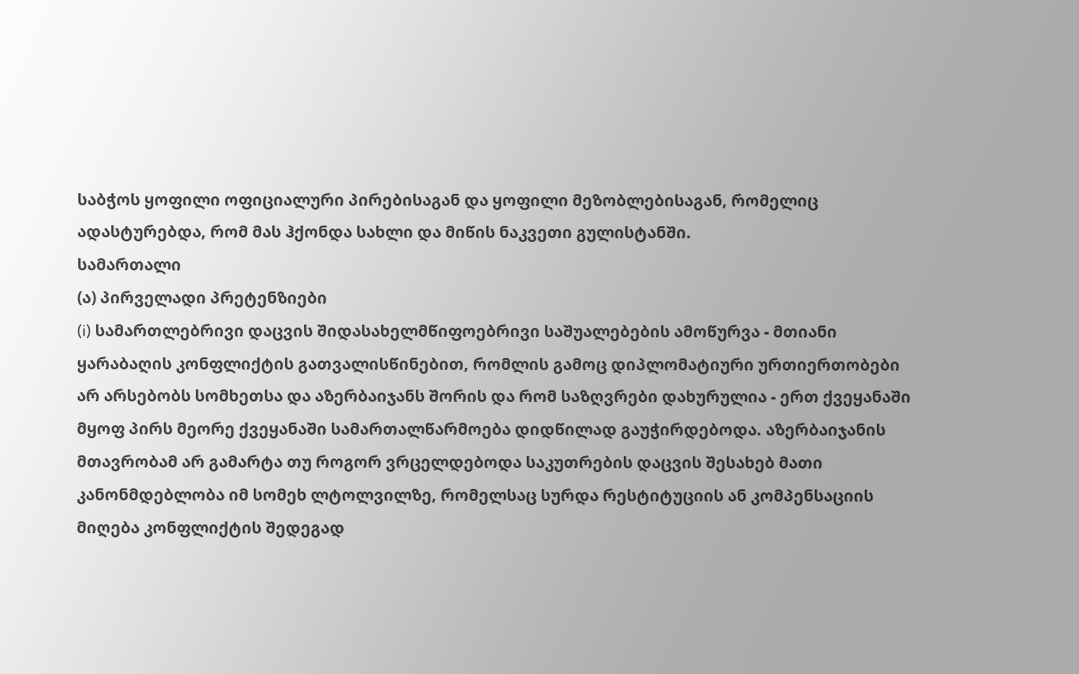საბჭოს ყოფილი ოფიციალური პირებისაგან და ყოფილი მეზობლებისაგან, რომელიც ადასტურებდა, რომ მას ჰქონდა სახლი და მიწის ნაკვეთი გულისტანში.
სამართალი
(ა) პირველადი პრეტენზიები
(i) სამართლებრივი დაცვის შიდასახელმწიფოებრივი საშუალებების ამოწურვა - მთიანი ყარაბაღის კონფლიქტის გათვალისწინებით, რომლის გამოც დიპლომატიური ურთიერთობები არ არსებობს სომხეთსა და აზერბაიჯანს შორის და რომ საზღვრები დახურულია - ერთ ქვეყანაში მყოფ პირს მეორე ქვეყანაში სამართალწარმოება დიდწილად გაუჭირდებოდა. აზერბაიჯანის მთავრობამ არ გამარტა თუ როგორ ვრცელდებოდა საკუთრების დაცვის შესახებ მათი კანონმდებლობა იმ სომეხ ლტოლვილზე, რომელსაც სურდა რესტიტუციის ან კომპენსაციის მიღება კონფლიქტის შედეგად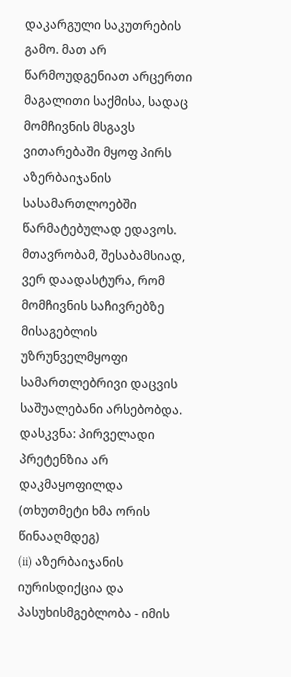დაკარგული საკუთრების გამო. მათ არ წარმოუდგენიათ არცერთი მაგალითი საქმისა, სადაც მომჩივნის მსგავს ვითარებაში მყოფ პირს აზერბაიჯანის სასამართლოებში წარმატებულად ედავოს. მთავრობამ, შესაბამსიად, ვერ დაადასტურა, რომ მომჩივნის საჩივრებზე მისაგებლის უზრუნველმყოფი სამართლებრივი დაცვის საშუალებანი არსებობდა.
დასკვნა: პირველადი პრეტენზია არ დაკმაყოფილდა (თხუთმეტი ხმა ორის წინააღმდეგ)
(ii) აზერბაიჯანის იურისდიქცია და პასუხისმგებლობა - იმის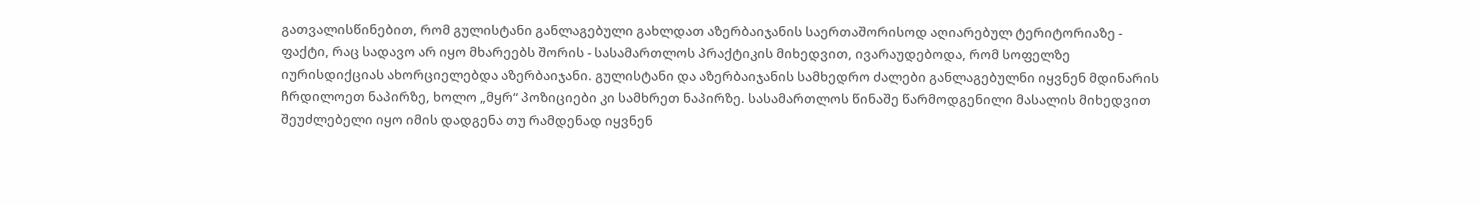გათვალისწინებით, რომ გულისტანი განლაგებული გახლდათ აზერბაიჯანის საერთაშორისოდ აღიარებულ ტერიტორიაზე - ფაქტი, რაც სადავო არ იყო მხარეებს შორის - სასამართლოს პრაქტიკის მიხედვით, ივარაუდებოდა, რომ სოფელზე იურისდიქციას ახორციელებდა აზერბაიჯანი. გულისტანი და აზერბაიჯანის სამხედრო ძალები განლაგებულნი იყვნენ მდინარის ჩრდილოეთ ნაპირზე, ხოლო „მყრ“ პოზიციები კი სამხრეთ ნაპირზე. სასამართლოს წინაშე წარმოდგენილი მასალის მიხედვით შეუძლებელი იყო იმის დადგენა თუ რამდენად იყვნენ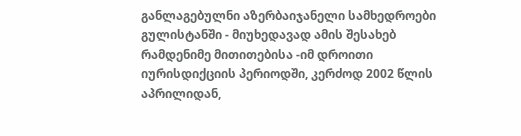განლაგებულნი აზერბაიჯანელი სამხედროები გულისტანში - მიუხედავად ამის შესახებ რამდენიმე მითითებისა -იმ დროითი იურისდიქციის პერიოდში, კერძოდ 2002 წლის აპრილიდან,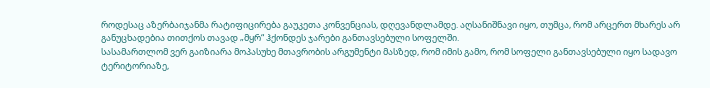როდესაც აზერბაიჯანმა რატიფიცირება გაუკეთა კონვენციას, დღევანდლამდე. აღსანიშნავი იყო, თუმცა, რომ არცერთ მხარეს არ განუცხადებია თითქოს თავად „მყრ“ ჰქონდეს ჯარები განთავსებული სოფელში.
სასამართლომ ვერ გაიზიარა მოპასუხე მთავრობის არგუმენტი მასზედ, რომ იმის გამო, რომ სოფელი განთავსებული იყო სადავო ტერიტორიაზე,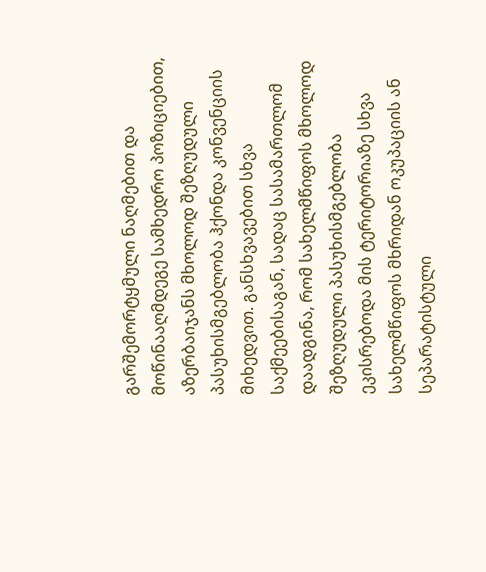გარშემორტყმული ნაღმებით და მოწინააღმდეგე სამხედრო პოზიციებით, აზერბაიჯანს მხოლოდ შეზღუდული პასუხისმგებლობა ჰქონდა კონვენციის მიხედვით. განსხვავებით სხვა საქმეებისაგან, სადაც სასამართლომ დაადგინა, რომ სახელმწიფოს მხოლოდ შეზღუდული პასუხისმგებლობა ეკისრებოდა მის ტერიტორიაზე სხვა სახელმწიფოს მხრიდან ოკუპაციის ან სეპარატისტული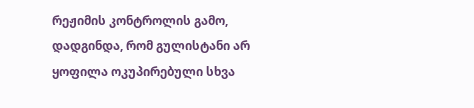რეჟიმის კონტროლის გამო, დადგინდა, რომ გულისტანი არ ყოფილა ოკუპირებული სხვა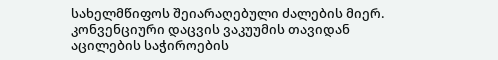სახელმწიფოს შეიარაღებული ძალების მიერ.
კონვენციური დაცვის ვაკუუმის თავიდან აცილების საჭიროების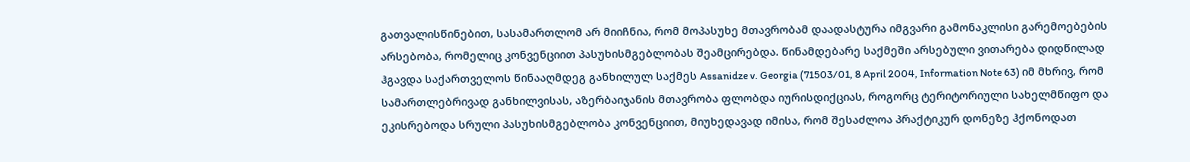გათვალისწინებით, სასამართლომ არ მიიჩნია, რომ მოპასუხე მთავრობამ დაადასტურა იმგვარი გამონაკლისი გარემოებების არსებობა, რომელიც კონვენციით პასუხისმგებლობას შეამცირებდა. წინამდებარე საქმეში არსებული ვითარება დიდწილად ჰგავდა საქართველოს წინააღმდეგ განხილულ საქმეს Assanidze v. Georgia (71503/01, 8 April 2004, Information Note 63) იმ მხრივ, რომ სამართლებრივად განხილვისას, აზერბაიჯანის მთავრობა ფლობდა იურისდიქციას, როგორც ტერიტორიული სახელმწიფო და ეკისრებოდა სრული პასუხისმგებლობა კონვენციით, მიუხედავად იმისა, რომ შესაძლოა პრაქტიკურ დონეზე ჰქონოდათ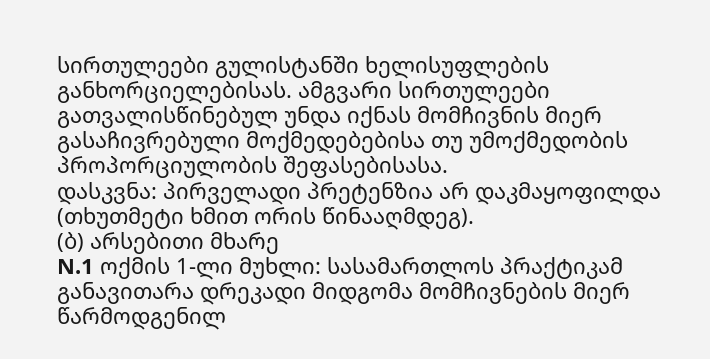სირთულეები გულისტანში ხელისუფლების განხორციელებისას. ამგვარი სირთულეები გათვალისწინებულ უნდა იქნას მომჩივნის მიერ გასაჩივრებული მოქმედებებისა თუ უმოქმედობის პროპორციულობის შეფასებისასა.
დასკვნა: პირველადი პრეტენზია არ დაკმაყოფილდა (თხუთმეტი ხმით ორის წინააღმდეგ).
(ბ) არსებითი მხარე
N.1 ოქმის 1-ლი მუხლი: სასამართლოს პრაქტიკამ განავითარა დრეკადი მიდგომა მომჩივნების მიერ წარმოდგენილ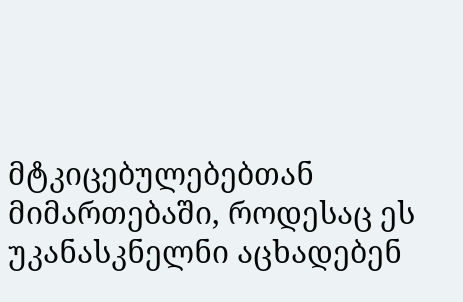მტკიცებულებებთან მიმართებაში, როდესაც ეს უკანასკნელნი აცხადებენ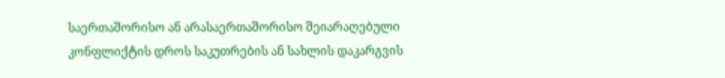საერთაშორისო ან არასაერთაშორისო შეიარაღებული კონფლიქტის დროს საკუთრების ან სახლის დაკარგვის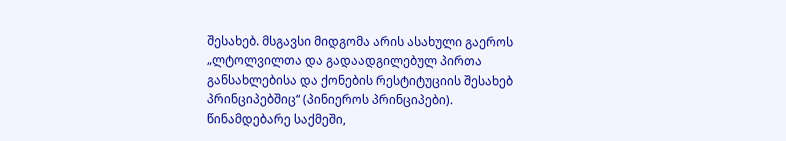შესახებ. მსგავსი მიდგომა არის ასახული გაეროს „ლტოლვილთა და გადაადგილებულ პირთა განსახლებისა და ქონების რესტიტუციის შესახებ პრინციპებშიც“ (პინიეროს პრინციპები).
წინამდებარე საქმეში,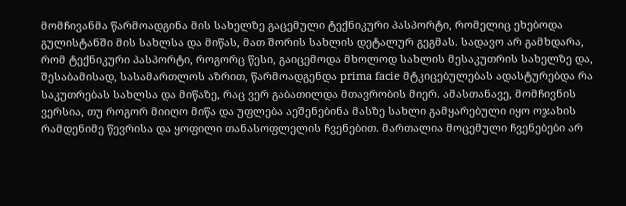მომჩივანმა წარმოადგინა მის სახელზე გაცემული ტექნიკური პასპორტი, რომელიც ეხებოდა გულისტანში მის სახლსა და მიწას, მათ შორის სახლის დეტალურ გეგმას. სადავო არ გამხდარა, რომ ტექნიკური პასპორტი, როგორც წესი, გაიცემოდა მხოლოდ სახლის მესაკუთრის სახელზე და, შესაბამისად, სასამართლოს აზრით, წარმოადგენდა prima facie მტკიცებულებას ადასტურებდა რა საკუთრებას სახლსა და მიწაზე, რაც ვერ გაბათილდა მთავრობის მიერ. ამასთანავე, მომჩივნის ვერსია, თუ როგორ მიიღო მიწა და უფლება აეშენებინა მასზე სახლი გამყარებული იყო ოჯახის რამდენიმე წევრისა და ყოფილი თანასოფლელის ჩვენებით. მართალია მოცემული ჩვენებები არ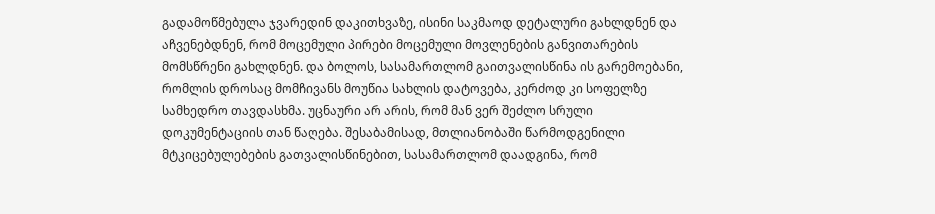გადამოწმებულა ჯვარედინ დაკითხვაზე, ისინი საკმაოდ დეტალური გახლდნენ და აჩვენებდნენ, რომ მოცემული პირები მოცემული მოვლენების განვითარების მომსწრენი გახლდნენ. და ბოლოს, სასამართლომ გაითვალისწინა ის გარემოებანი, რომლის დროსაც მომჩივანს მოუწია სახლის დატოვება, კერძოდ კი სოფელზე სამხედრო თავდასხმა. უცნაური არ არის, რომ მან ვერ შეძლო სრული დოკუმენტაციის თან წაღება. შესაბამისად, მთლიანობაში წარმოდგენილი მტკიცებულებების გათვალისწინებით, სასამართლომ დაადგინა, რომ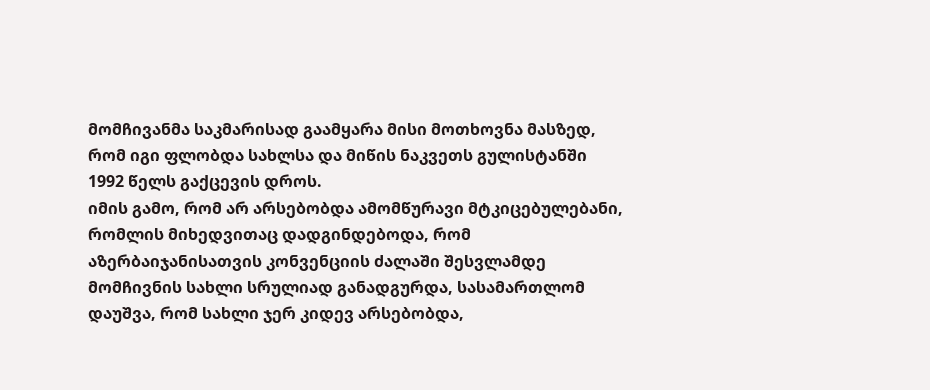მომჩივანმა საკმარისად გაამყარა მისი მოთხოვნა მასზედ, რომ იგი ფლობდა სახლსა და მიწის ნაკვეთს გულისტანში 1992 წელს გაქცევის დროს.
იმის გამო, რომ არ არსებობდა ამომწურავი მტკიცებულებანი, რომლის მიხედვითაც დადგინდებოდა, რომ აზერბაიჯანისათვის კონვენციის ძალაში შესვლამდე მომჩივნის სახლი სრულიად განადგურდა, სასამართლომ დაუშვა, რომ სახლი ჯერ კიდევ არსებობდა,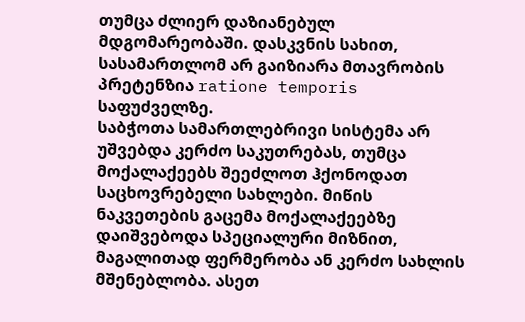თუმცა ძლიერ დაზიანებულ მდგომარეობაში. დასკვნის სახით, სასამართლომ არ გაიზიარა მთავრობის პრეტენზია ratione temporis საფუძველზე.
საბჭოთა სამართლებრივი სისტემა არ უშვებდა კერძო საკუთრებას, თუმცა მოქალაქეებს შეეძლოთ ჰქონოდათ საცხოვრებელი სახლები. მიწის ნაკვეთების გაცემა მოქალაქეებზე დაიშვებოდა სპეციალური მიზნით, მაგალითად ფერმერობა ან კერძო სახლის მშენებლობა. ასეთ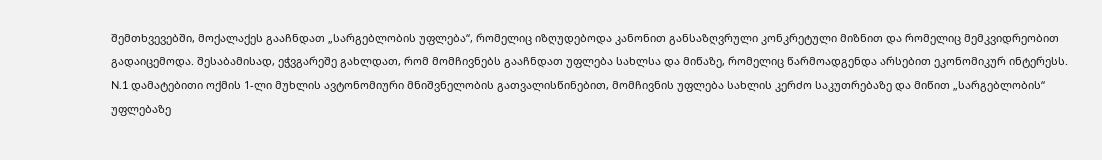შემთხვევებში, მოქალაქეს გააჩნდათ „სარგებლობის უფლება“, რომელიც იზღუდებოდა კანონით განსაზღვრული კონკრეტული მიზნით და რომელიც მემკვიდრეობით გადაიცემოდა. შესაბამისად, ეჭვგარეშე გახლდათ, რომ მომჩივნებს გააჩნდათ უფლება სახლსა და მიწაზე, რომელიც წარმოადგენდა არსებით ეკონომიკურ ინტერესს. N.1 დამატებითი ოქმის 1-ლი მუხლის ავტონომიური მნიშვნელობის გათვალისწინებით, მომჩივნის უფლება სახლის კერძო საკუთრებაზე და მიწით „სარგებლობის“ უფლებაზე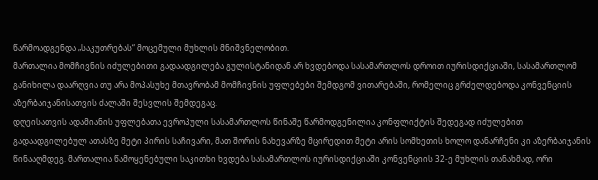წარმოადგენდა „საკუთრებას“ მოცემული მუხლის მნიშვნელობით.
მართალია მომჩივნის იძულებითი გადაადგილება გულისტანიდან არ ხვდებოდა სასამართლოს დროით იურისდიქციაში, სასამართლომ განიხილა დაარღვია თუ არა მოპასუხე მთავრობამ მომჩივნის უფლებები შემდგომ ვითარებაში, რომელიც გრძელდებოდა კონვენციის აზერბაიჯანისათვის ძალაში შესვლის შემდეგაც.
დღეისათვის ადამიანის უფლებათა ევროპული სასამართლოს წინაშე წარმოდგენილია კონფლიქტის შედეგად იძულებით გადაადგილებულ ათასზე მეტი პირის საჩივარი, მათ შორის ნახევარზე მცირედით მეტი არის სომხეთის ხოლო დანარჩენი კი აზერბაიჯანის წინააღმდეგ. მართალია წამოყენებული საკითხი ხვდება სასამართლოს იურისდიქციაში კონვენციის 32-ე მუხლის თანახმად, ორი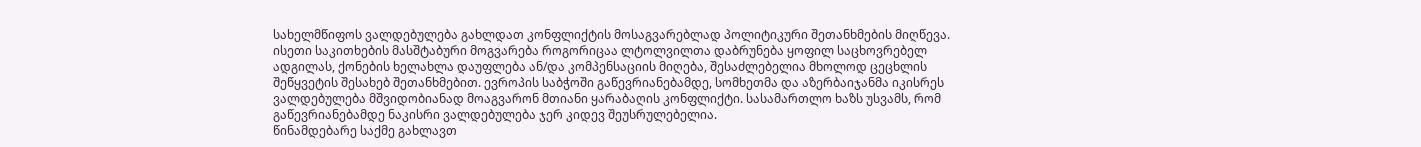სახელმწიფოს ვალდებულება გახლდათ კონფლიქტის მოსაგვარებლად პოლიტიკური შეთანხმების მიღწევა. ისეთი საკითხების მასშტაბური მოგვარება როგორიცაა ლტოლვილთა დაბრუნება ყოფილ საცხოვრებელ ადგილას, ქონების ხელახლა დაუფლება ან/და კომპენსაციის მიღება, შესაძლებელია მხოლოდ ცეცხლის შეწყვეტის შესახებ შეთანხმებით. ევროპის საბჭოში გაწევრიანებამდე, სომხეთმა და აზერბაიჯანმა იკისრეს ვალდებულება მშვიდობიანად მოაგვარონ მთიანი ყარაბაღის კონფლიქტი. სასამართლო ხაზს უსვამს, რომ გაწევრიანებამდე ნაკისრი ვალდებულება ჯერ კიდევ შეუსრულებელია.
წინამდებარე საქმე გახლავთ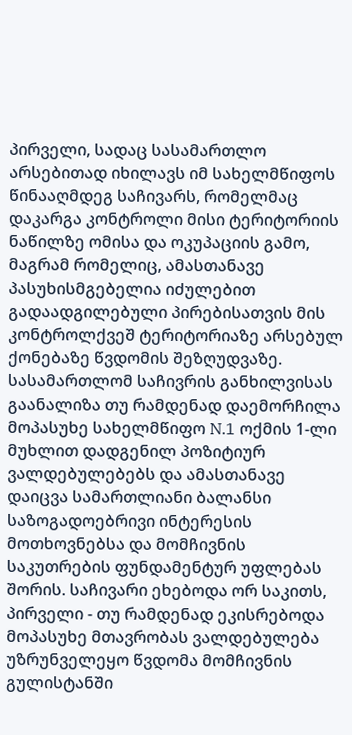პირველი, სადაც სასამართლო არსებითად იხილავს იმ სახელმწიფოს წინააღმდეგ საჩივარს, რომელმაც დაკარგა კონტროლი მისი ტერიტორიის ნაწილზე ომისა და ოკუპაციის გამო, მაგრამ რომელიც, ამასთანავე პასუხისმგებელია იძულებით გადაადგილებული პირებისათვის მის კონტროლქვეშ ტერიტორიაზე არსებულ ქონებაზე წვდომის შეზღუდვაზე.
სასამართლომ საჩივრის განხილვისას გაანალიზა თუ რამდენად დაემორჩილა მოპასუხე სახელმწიფო N.1 ოქმის 1-ლი მუხლით დადგენილ პოზიტიურ ვალდებულებებს და ამასთანავე დაიცვა სამართლიანი ბალანსი საზოგადოებრივი ინტერესის მოთხოვნებსა და მომჩივნის საკუთრების ფუნდამენტურ უფლებას შორის. საჩივარი ეხებოდა ორ საკითს, პირველი - თუ რამდენად ეკისრებოდა მოპასუხე მთავრობას ვალდებულება უზრუნველეყო წვდომა მომჩივნის გულისტანში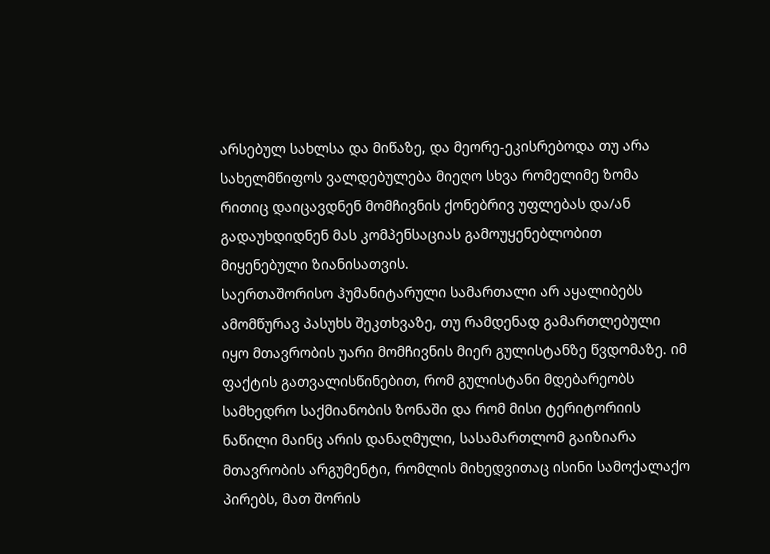არსებულ სახლსა და მიწაზე, და მეორე-ეკისრებოდა თუ არა სახელმწიფოს ვალდებულება მიეღო სხვა რომელიმე ზომა რითიც დაიცავდნენ მომჩივნის ქონებრივ უფლებას და/ან გადაუხდიდნენ მას კომპენსაციას გამოუყენებლობით მიყენებული ზიანისათვის.
საერთაშორისო ჰუმანიტარული სამართალი არ აყალიბებს ამომწურავ პასუხს შეკთხვაზე, თუ რამდენად გამართლებული იყო მთავრობის უარი მომჩივნის მიერ გულისტანზე წვდომაზე. იმ ფაქტის გათვალისწინებით, რომ გულისტანი მდებარეობს სამხედრო საქმიანობის ზონაში და რომ მისი ტერიტორიის ნაწილი მაინც არის დანაღმული, სასამართლომ გაიზიარა მთავრობის არგუმენტი, რომლის მიხედვითაც ისინი სამოქალაქო პირებს, მათ შორის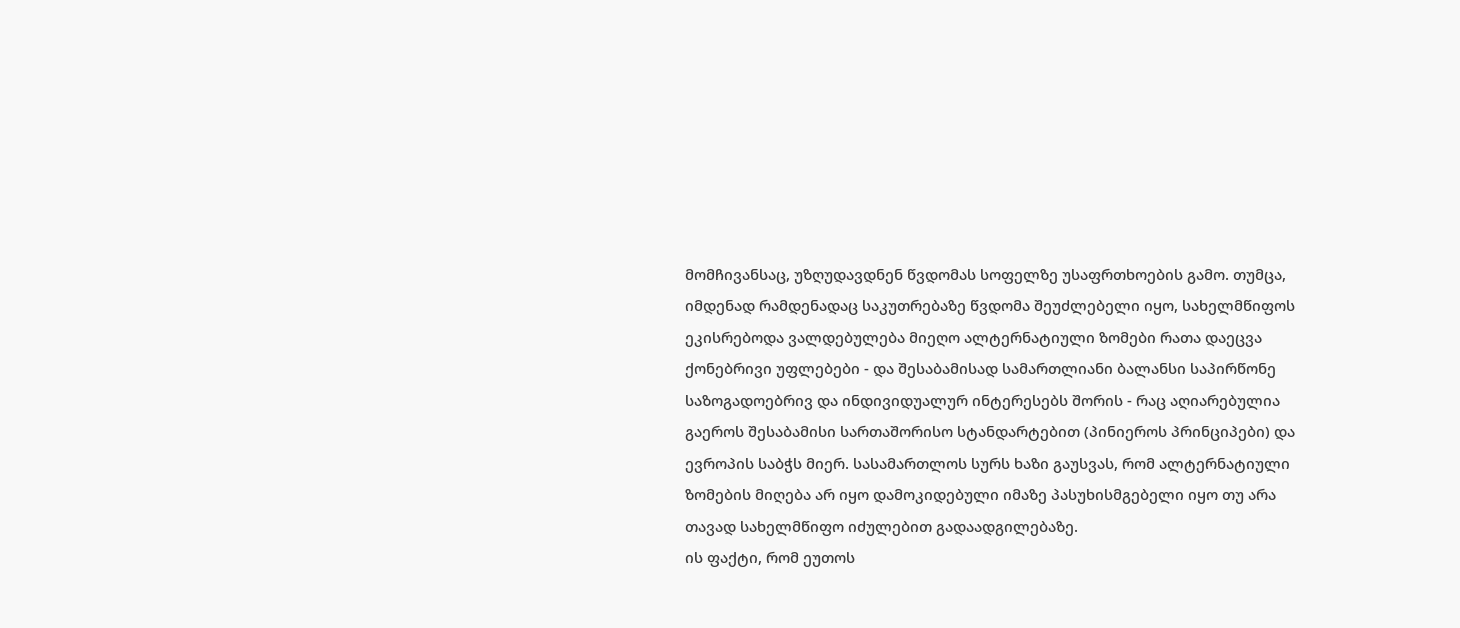მომჩივანსაც, უზღუდავდნენ წვდომას სოფელზე უსაფრთხოების გამო. თუმცა, იმდენად რამდენადაც საკუთრებაზე წვდომა შეუძლებელი იყო, სახელმწიფოს ეკისრებოდა ვალდებულება მიეღო ალტერნატიული ზომები რათა დაეცვა ქონებრივი უფლებები - და შესაბამისად სამართლიანი ბალანსი საპირწონე საზოგადოებრივ და ინდივიდუალურ ინტერესებს შორის - რაც აღიარებულია გაეროს შესაბამისი სართაშორისო სტანდარტებით (პინიეროს პრინციპები) და ევროპის საბჭს მიერ. სასამართლოს სურს ხაზი გაუსვას, რომ ალტერნატიული ზომების მიღება არ იყო დამოკიდებული იმაზე პასუხისმგებელი იყო თუ არა თავად სახელმწიფო იძულებით გადაადგილებაზე.
ის ფაქტი, რომ ეუთოს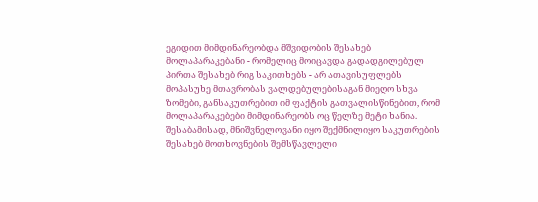ეგიდით მიმდინარეობდა მშვიდობის შესახებ მოლაპარაკებანი - რომელიც მოიცავდა გადადგილებულ პირთა შესახებ რიგ საკითხებს - არ ათავისუფლებს მოპასუხე მთავრობას ვალდებულებისაგან მიეღო სხვა ზომები, განსაკუთრებით იმ ფაქტის გათვალისწინებით, რომ მოლაპარაკებები მიმდინარეობს ოც წელზე მეტი ხანია. შესაბამისად, მნიშვნელოვანი იყო შექმნილიყო საკუთრების შესახებ მოთხოვნების შემსწავლელი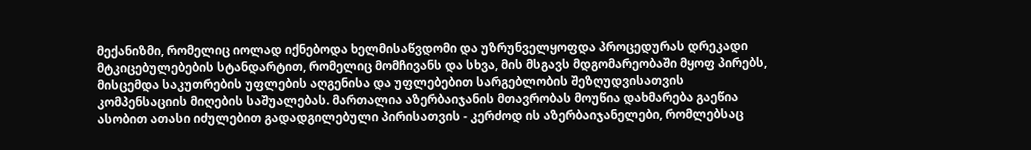მექანიზმი, რომელიც იოლად იქნებოდა ხელმისაწვდომი და უზრუნველყოფდა პროცედურას დრეკადი მტკიცებულებების სტანდარტით, რომელიც მომჩივანს და სხვა, მის მსგავს მდგომარეობაში მყოფ პირებს, მისცემდა საკუთრების უფლების აღგენისა და უფლებებით სარგებლობის შეზღუდვისათვის კომპენსაციის მიღების საშუალებას. მართალია აზერბაიჯანის მთავრობას მოუწია დახმარება გაეწია ასობით ათასი იძულებით გადადგილებული პირისათვის - კერძოდ ის აზერბაიჯანელები, რომლებსაც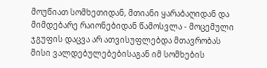მოუწიათ სომხეთიდან, მთიანი ყარაბაღიდან და მიმდებარე რაიონებიდან წამოსვლა - მოცემული ჯგუფის დაცვა არ ათვისუფლებდა მთავრობას მისი ვალდებულებებისაგან იმ სომხების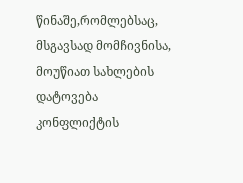წინაშე,რომლებსაც, მსგავსად მომჩივნისა, მოუწიათ სახლების დატოვება კონფლიქტის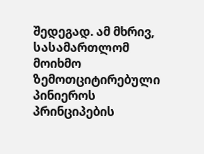შედეგად. ამ მხრივ, სასამართლომ მოიხმო ზემოთციტირებული პინიეროს პრინციპების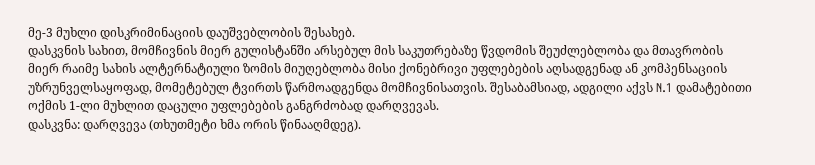მე-3 მუხლი დისკრიმინაციის დაუშვებლობის შესახებ.
დასკვნის სახით, მომჩივნის მიერ გულისტანში არსებულ მის საკუთრებაზე წვდომის შეუძლებლობა და მთავრობის მიერ რაიმე სახის ალტერნატიული ზომის მიუღებლობა მისი ქონებრივი უფლებების აღსადგენად ან კომპენსაციის უზრუნველსაყოფად, მომეტებულ ტვირთს წარმოადგენდა მომჩივნისათვის. შესაბამსიად, ადგილი აქვს N.1 დამატებითი ოქმის 1-ლი მუხლით დაცული უფლებების განგრძობად დარღვევას.
დასკვნა: დარღვევა (თხუთმეტი ხმა ორის წინააღმდეგ).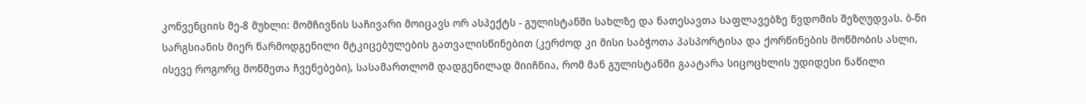კონვენციის მე-8 მუხლი: მომჩივნის საჩივარი მოიცავს ორ ასპექტს - გულისტანში სახლზე და ნათესავთა საფლავებზე წვდომის შეზღუდვას. ბ-ნი სარგსიანის მიერ წარმოდგენილი მტკიცებულების გათვალისწინებით (კერძოდ კი მისი საბჭოთა პასპორტისა და ქორწინების მოწმობის ასლი, ისევე როგორც მოწმეთა ჩვენებები), სასამართლომ დადგენილად მიიჩნია, რომ მან გულისტანში გაატარა სიცოცხლის უდიდესი ნაწილი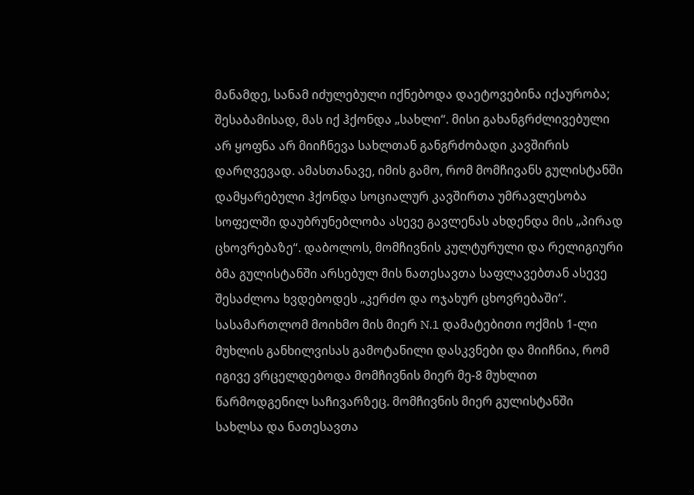მანამდე, სანამ იძულებული იქნებოდა დაეტოვებინა იქაურობა; შესაბამისად, მას იქ ჰქონდა „სახლი“. მისი გახანგრძლივებული არ ყოფნა არ მიიჩნევა სახლთან განგრძობადი კავშირის დარღვევად. ამასთანავე, იმის გამო, რომ მომჩივანს გულისტანში დამყარებული ჰქონდა სოციალურ კავშირთა უმრავლესობა სოფელში დაუბრუნებლობა ასევე გავლენას ახდენდა მის „პირად ცხოვრებაზე“. დაბოლოს, მომჩივნის კულტურული და რელიგიური ბმა გულისტანში არსებულ მის ნათესავთა საფლავებთან ასევე შესაძლოა ხვდებოდეს „კერძო და ოჯახურ ცხოვრებაში“.
სასამართლომ მოიხმო მის მიერ N.1 დამატებითი ოქმის 1-ლი მუხლის განხილვისას გამოტანილი დასკვნები და მიიჩნია, რომ იგივე ვრცელდებოდა მომჩივნის მიერ მე-8 მუხლით წარმოდგენილ საჩივარზეც. მომჩივნის მიერ გულისტანში სახლსა და ნათესავთა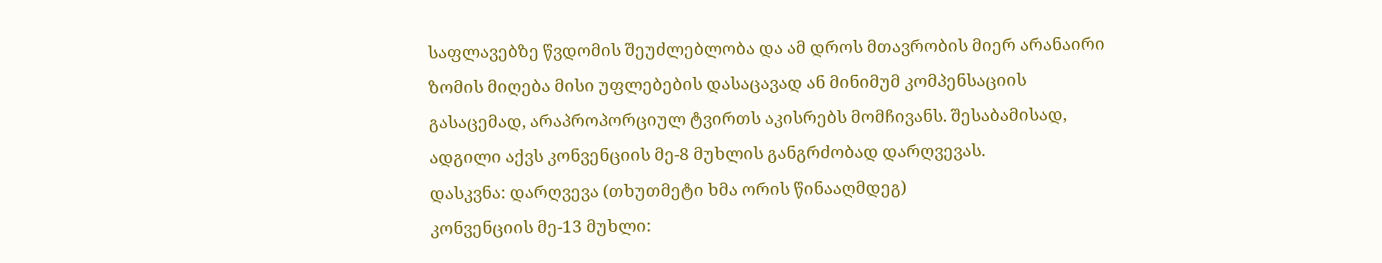საფლავებზე წვდომის შეუძლებლობა და ამ დროს მთავრობის მიერ არანაირი ზომის მიღება მისი უფლებების დასაცავად ან მინიმუმ კომპენსაციის გასაცემად, არაპროპორციულ ტვირთს აკისრებს მომჩივანს. შესაბამისად, ადგილი აქვს კონვენციის მე-8 მუხლის განგრძობად დარღვევას.
დასკვნა: დარღვევა (თხუთმეტი ხმა ორის წინააღმდეგ)
კონვენციის მე-13 მუხლი: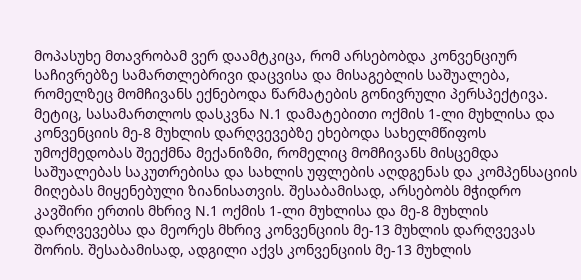მოპასუხე მთავრობამ ვერ დაამტკიცა, რომ არსებობდა კონვენციურ საჩივრებზე სამართლებრივი დაცვისა და მისაგებლის საშუალება, რომელზეც მომჩივანს ექნებოდა წარმატების გონივრული პერსპექტივა. მეტიც, სასამართლოს დასკვნა N.1 დამატებითი ოქმის 1-ლი მუხლისა და კონვენციის მე-8 მუხლის დარღვევებზე ეხებოდა სახელმწიფოს უმოქმედობას შეექმნა მექანიზმი, რომელიც მომჩივანს მისცემდა საშუალებას საკუთრებისა და სახლის უფლების აღდგენას და კომპენსაციის მიღებას მიყენებული ზიანისათვის. შესაბამისად, არსებობს მჭიდრო კავშირი ერთის მხრივ N.1 ოქმის 1-ლი მუხლისა და მე-8 მუხლის დარღვევებსა და მეორეს მხრივ კონვენციის მე-13 მუხლის დარღვევას შორის. შესაბამისად, ადგილი აქვს კონვენციის მე-13 მუხლის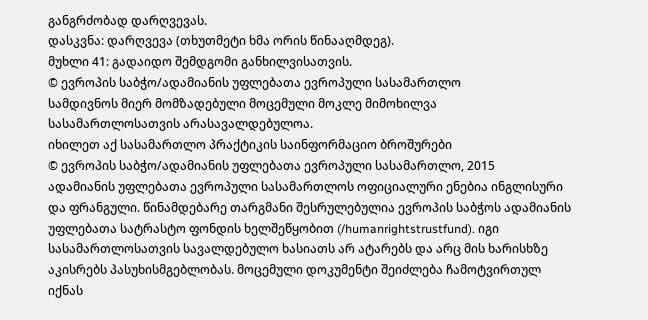განგრძობად დარღვევას.
დასკვნა: დარღვევა (თხუთმეტი ხმა ორის წინააღმდეგ).
მუხლი 41: გადაიდო შემდგომი განხილვისათვის.
© ევროპის საბჭო/ადამიანის უფლებათა ევროპული სასამართლო
სამდივნოს მიერ მომზადებული მოცემული მოკლე მიმოხილვა
სასამართლოსათვის არასავალდებულოა.
იხილეთ აქ სასამართლო პრაქტიკის საინფორმაციო ბროშურები
© ევროპის საბჭო/ადამიანის უფლებათა ევროპული სასამართლო, 2015
ადამიანის უფლებათა ევროპული სასამართლოს ოფიციალური ენებია ინგლისური და ფრანგული. წინამდებარე თარგმანი შესრულებულია ევროპის საბჭოს ადამიანის უფლებათა სატრასტო ფონდის ხელშეწყობით (/humanrightstrustfund). იგი სასამართლოსათვის სავალდებულო ხასიათს არ ატარებს და არც მის ხარისხზე აკისრებს პასუხისმგებლობას. მოცემული დოკუმენტი შეიძლება ჩამოტვირთულ იქნას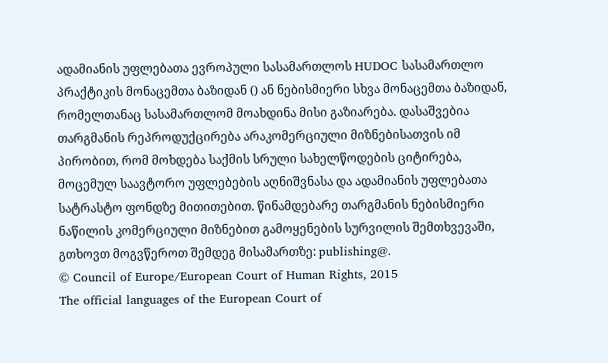ადამიანის უფლებათა ევროპული სასამართლოს HUDOC სასამართლო პრაქტიკის მონაცემთა ბაზიდან () ან ნებისმიერი სხვა მონაცემთა ბაზიდან, რომელთანაც სასამართლომ მოახდინა მისი გაზიარება. დასაშვებია თარგმანის რეპროდუქცირება არაკომერციული მიზნებისათვის იმ პირობით, რომ მოხდება საქმის სრული სახელწოდების ციტირება, მოცემულ საავტორო უფლებების აღნიშვნასა და ადამიანის უფლებათა სატრასტო ფონდზე მითითებით. წინამდებარე თარგმანის ნებისმიერი ნაწილის კომერციული მიზნებით გამოყენების სურვილის შემთხვევაში, გთხოვთ მოგვწეროთ შემდეგ მისამართზე: publishing@.
© Council of Europe/European Court of Human Rights, 2015
The official languages of the European Court of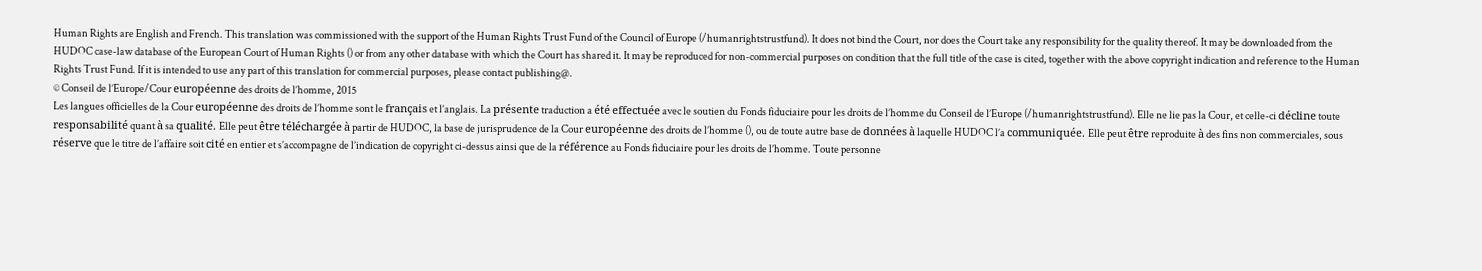Human Rights are English and French. This translation was commissioned with the support of the Human Rights Trust Fund of the Council of Europe (/humanrightstrustfund). It does not bind the Court, nor does the Court take any responsibility for the quality thereof. It may be downloaded from the HUDOC case-law database of the European Court of Human Rights () or from any other database with which the Court has shared it. It may be reproduced for non-commercial purposes on condition that the full title of the case is cited, together with the above copyright indication and reference to the Human Rights Trust Fund. If it is intended to use any part of this translation for commercial purposes, please contact publishing@.
© Conseil de l’Europe/Cour européenne des droits de l’homme, 2015
Les langues officielles de la Cour européenne des droits de l’homme sont le français et l’anglais. La présente traduction a été effectuée avec le soutien du Fonds fiduciaire pour les droits de l’homme du Conseil de l’Europe (/humanrightstrustfund). Elle ne lie pas la Cour, et celle-ci décline toute responsabilité quant à sa qualité. Elle peut être téléchargée à partir de HUDOC, la base de jurisprudence de la Cour européenne des droits de l’homme (), ou de toute autre base de données à laquelle HUDOC l’a communiquée. Elle peut être reproduite à des fins non commerciales, sous réserve que le titre de l’affaire soit cité en entier et s’accompagne de l’indication de copyright ci-dessus ainsi que de la référence au Fonds fiduciaire pour les droits de l’homme. Toute personne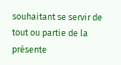souhaitant se servir de tout ou partie de la présente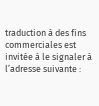traduction à des fins commerciales est invitée à le signaler à l’adresse suivante :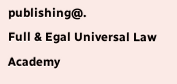publishing@.
Full & Egal Universal Law Academy